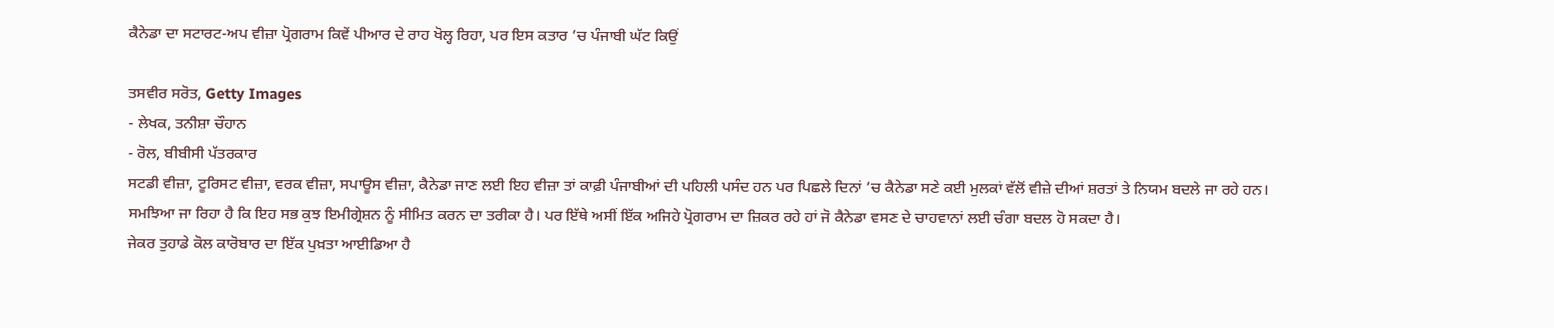ਕੈਨੇਡਾ ਦਾ ਸਟਾਰਟ-ਅਪ ਵੀਜ਼ਾ ਪ੍ਰੋਗਰਾਮ ਕਿਵੇਂ ਪੀਆਰ ਦੇ ਰਾਹ ਖੋਲ੍ਹ ਰਿਹਾ, ਪਰ ਇਸ ਕਤਾਰ ’ਚ ਪੰਜਾਬੀ ਘੱਟ ਕਿਉਂ

ਤਸਵੀਰ ਸਰੋਤ, Getty Images
- ਲੇਖਕ, ਤਨੀਸ਼ਾ ਚੌਹਾਨ
- ਰੋਲ, ਬੀਬੀਸੀ ਪੱਤਰਕਾਰ
ਸਟਡੀ ਵੀਜ਼ਾ, ਟੂਰਿਸਟ ਵੀਜ਼ਾ, ਵਰਕ ਵੀਜ਼ਾ, ਸਪਾਊਸ ਵੀਜ਼ਾ, ਕੈਨੇਡਾ ਜਾਣ ਲਈ ਇਹ ਵੀਜ਼ਾ ਤਾਂ ਕਾਫ਼ੀ ਪੰਜਾਬੀਆਂ ਦੀ ਪਹਿਲੀ ਪਸੰਦ ਹਨ ਪਰ ਪਿਛਲੇ ਦਿਨਾਂ ’ਚ ਕੈਨੇਡਾ ਸਣੇ ਕਈ ਮੁਲਕਾਂ ਵੱਲੋਂ ਵੀਜ਼ੇ ਦੀਆਂ ਸ਼ਰਤਾਂ ਤੇ ਨਿਯਮ ਬਦਲੇ ਜਾ ਰਹੇ ਹਨ।
ਸਮਝਿਆ ਜਾ ਰਿਹਾ ਹੈ ਕਿ ਇਹ ਸਭ ਕੁਝ ਇਮੀਗ੍ਰੇਸ਼ਨ ਨੂੰ ਸੀਮਿਤ ਕਰਨ ਦਾ ਤਰੀਕਾ ਹੈ। ਪਰ ਇੱਥੇ ਅਸੀਂ ਇੱਕ ਅਜਿਹੇ ਪ੍ਰੋਗਰਾਮ ਦਾ ਜ਼ਿਕਰ ਰਹੇ ਹਾਂ ਜੋ ਕੈਨੇਡਾ ਵਸਣ ਦੇ ਚਾਹਵਾਨਾਂ ਲਈ ਚੰਗਾ ਬਦਲ ਹੋ ਸਕਦਾ ਹੈ।
ਜੇਕਰ ਤੁਹਾਡੇ ਕੋਲ ਕਾਰੋਬਾਰ ਦਾ ਇੱਕ ਪੁਖ਼ਤਾ ਆਈਡਿਆ ਹੈ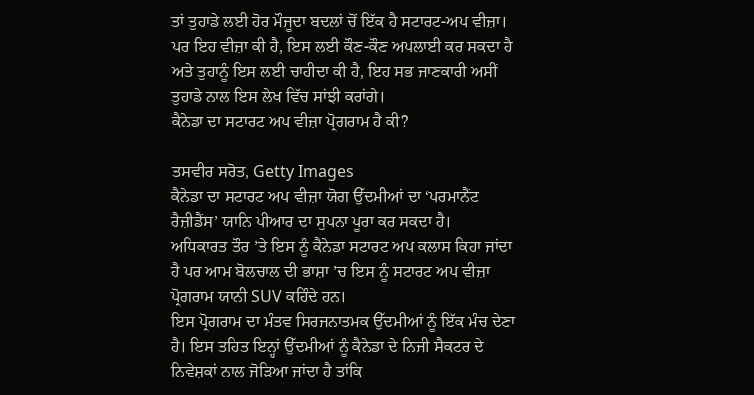ਤਾਂ ਤੁਹਾਡੇ ਲਈ ਹੋਰ ਮੌਜੂਦਾ ਬਦਲਾਂ ਚੋਂ ਇੱਕ ਹੈ ਸਟਾਰਟ-ਅਪ ਵੀਜ਼ਾ।
ਪਰ ਇਹ ਵੀਜ਼ਾ ਕੀ ਹੈ, ਇਸ ਲਈ ਕੌਣ-ਕੌਣ ਅਪਲਾਈ ਕਰ ਸਕਦਾ ਹੈ ਅਤੇ ਤੁਹਾਨੂੰ ਇਸ ਲਈ ਚਾਹੀਦਾ ਕੀ ਹੈ, ਇਹ ਸਭ ਜਾਣਕਾਰੀ ਅਸੀਂ ਤੁਹਾਡੇ ਨਾਲ ਇਸ ਲੇਖ ਵਿੱਚ ਸਾਂਝੀ ਕਰਾਂਗੇ।
ਕੈਨੇਡਾ ਦਾ ਸਟਾਰਟ ਅਪ ਵੀਜ਼ਾ ਪ੍ਰੋਗਰਾਮ ਹੈ ਕੀ?

ਤਸਵੀਰ ਸਰੋਤ, Getty Images
ਕੈਨੇਡਾ ਦਾ ਸਟਾਰਟ ਅਪ ਵੀਜ਼ਾ ਯੋਗ ਉੱਦਮੀਆਂ ਦਾ ‘ਪਰਮਾਨੈਂਟ ਰੈਜ਼ੀਡੈਂਸ’ ਯਾਨਿ ਪੀਆਰ ਦਾ ਸੁਪਨਾ ਪੂਰਾ ਕਰ ਸਕਦਾ ਹੈ।
ਅਧਿਕਾਰਤ ਤੌਰ ’ਤੇ ਇਸ ਨੂੰ ਕੈਨੇਡਾ ਸਟਾਰਟ ਅਪ ਕਲਾਸ ਕਿਹਾ ਜਾਂਦਾ ਹੈ ਪਰ ਆਮ ਬੋਲਚਾਲ ਦੀ ਭਾਸ਼ਾ ’ਚ ਇਸ ਨੂੰ ਸਟਾਰਟ ਅਪ ਵੀਜ਼ਾ ਪ੍ਰੋਗਰਾਮ ਯਾਨੀ SUV ਕਹਿੰਦੇ ਹਨ।
ਇਸ ਪ੍ਰੋਗਰਾਮ ਦਾ ਮੰਤਵ ਸਿਰਜਨਾਤਮਕ ਉੱਦਮੀਆਂ ਨੂੰ ਇੱਕ ਮੰਚ ਦੇਣਾ ਹੈ। ਇਸ ਤਹਿਤ ਇਨ੍ਹਾਂ ਉੱਦਮੀਆਂ ਨੂੰ ਕੈਨੇਡਾ ਦੇ ਨਿਜੀ ਸੈਕਟਰ ਦੇ ਨਿਵੇਸ਼ਕਾਂ ਨਾਲ ਜੋੜਿਆ ਜਾਂਦਾ ਹੈ ਤਾਂਕਿ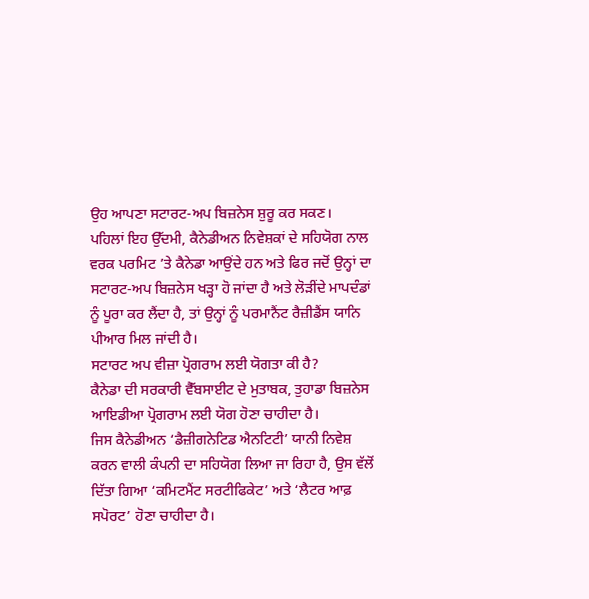ਉਹ ਆਪਣਾ ਸਟਾਰਟ-ਅਪ ਬਿਜ਼ਨੇਸ ਸ਼ੁਰੂ ਕਰ ਸਕਣ।
ਪਹਿਲਾਂ ਇਹ ਉੱਦਮੀ, ਕੈਨੇਡੀਅਨ ਨਿਵੇਸ਼ਕਾਂ ਦੇ ਸਹਿਯੋਗ ਨਾਲ ਵਰਕ ਪਰਮਿਟ ’ਤੇ ਕੈਨੇਡਾ ਆਉਂਦੇ ਹਨ ਅਤੇ ਫਿਰ ਜਦੋਂ ਉਨ੍ਹਾਂ ਦਾ ਸਟਾਰਟ-ਅਪ ਬਿਜ਼ਨੇਸ ਖੜ੍ਹਾ ਹੋ ਜਾਂਦਾ ਹੈ ਅਤੇ ਲੋੜੀਂਦੇ ਮਾਪਦੰਡਾਂ ਨੂੰ ਪੂਰਾ ਕਰ ਲੈਂਦਾ ਹੈ, ਤਾਂ ਉਨ੍ਹਾਂ ਨੂੰ ਪਰਮਾਨੈਂਟ ਰੈਜ਼ੀਡੈਂਸ ਯਾਨਿ ਪੀਆਰ ਮਿਲ ਜਾਂਦੀ ਹੈ।
ਸਟਾਰਟ ਅਪ ਵੀਜ਼ਾ ਪ੍ਰੋਗਰਾਮ ਲਈ ਯੋਗਤਾ ਕੀ ਹੈ?
ਕੈਨੇਡਾ ਦੀ ਸਰਕਾਰੀ ਵੈੱਬਸਾਈਟ ਦੇ ਮੁਤਾਬਕ, ਤੁਹਾਡਾ ਬਿਜ਼ਨੇਸ ਆਇਡੀਆ ਪ੍ਰੋਗਰਾਮ ਲਈ ਯੋਗ ਹੋਣਾ ਚਾਹੀਦਾ ਹੈ।
ਜਿਸ ਕੈਨੇਡੀਅਨ ‘ਡੈਜ਼ੀਗਨੇਟਿਡ ਐਨਟਿਟੀ’ ਯਾਨੀ ਨਿਵੇਸ਼ ਕਰਨ ਵਾਲੀ ਕੰਪਨੀ ਦਾ ਸਹਿਯੋਗ ਲਿਆ ਜਾ ਰਿਹਾ ਹੈ, ਉਸ ਵੱਲੋਂ ਦਿੱਤਾ ਗਿਆ ‘ਕਮਿਟਮੈਂਟ ਸਰਟੀਫਿਕੇਟ’ ਅਤੇ ‘ਲੈਟਰ ਆਫ਼ ਸਪੋਰਟ’ ਹੋਣਾ ਚਾਹੀਦਾ ਹੈ।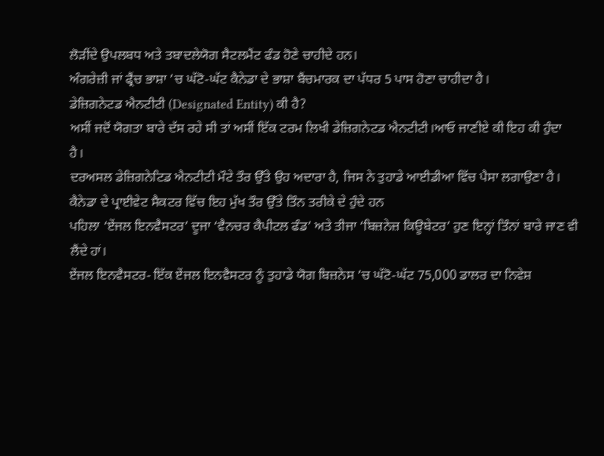ਲੋੜੀਂਦੇ ਉਪਲਬਧ ਅਤੇ ਤਬਾਦਲੇਯੋਗ ਸੈਟਲਮੈਂਟ ਫੰਡ ਹੋਣੇ ਚਾਹੀਦੇ ਹਨ।
ਅੰਗਰੇਜ਼ੀ ਜਾਂ ਫ੍ਰੈਂਚ ਭਾਸ਼ਾ ’ਚ ਘੱਟੋ-ਘੱਟ ਕੈਨੇਡਾ ਦੇ ਭਾਸ਼ਾ ਬੈਂਚਮਾਰਕ ਦਾ ਪੱਧਰ 5 ਪਾਸ ਹੋਣਾ ਚਾਹੀਦਾ ਹੈ।
ਡੇਜ਼ਿਗਨੇਟਡ ਐਨਟੀਟੀ (Designated Entity) ਕੀ ਹੈ?
ਅਸੀਂ ਜਦੋਂ ਯੋਗਤਾ ਬਾਰੇ ਦੱਸ ਰਹੇ ਸੀ ਤਾਂ ਅਸੀਂ ਇੱਕ ਟਰਮ ਲਿਖੀ ਡੇਜ਼ਿਗਨੇਟਡ ਐਨਟੀਟੀ।ਆਓ ਜਾਣੀਏ ਕੀ ਇਹ ਕੀ ਹੁੰਦਾ ਹੈ।
ਦਰਅਸਲ ਡੇਜ਼ਿਗਨੇਟਿਡ ਐਨਟੀਟੀ ਮੌਟੇ ਤੌਰ ਉੱਤੇ ਉਹ ਅਦਾਰਾ ਹੈ, ਜਿਸ ਨੇ ਤੁਹਾਡੇ ਆਈਡੀਆ ਵਿੱਚ ਪੈਸਾ ਲਗਾਉਣਾ ਹੈ।
ਕੈਨੇਡਾ ਦੇ ਪ੍ਰਾਈਵੇਟ ਸੈਕਟਰ ਵਿੱਚ ਇਹ ਮੁੱਖ ਤੌਰ ਉੱਤੇ ਤਿੰਨ ਤਰੀਕੇ ਦੇ ਹੁੰਦੇ ਹਨ
ਪਹਿਲਾ ‘ਏਂਜਲ ਇਨਵੈਸਟਰ’ ਦੂਜਾ ‘ਵੈਨਚਰ ਕੈਪੀਟਲ ਫੰਡ’ ਅਤੇ ਤੀਜਾ ‘ਬਿਜ਼ਨੇਜ਼ ਕਿਊਬੇਟਰ’ ਹੁਣ ਇਨ੍ਹਾਂ ਤਿੰਨਾਂ ਬਾਰੇ ਜਾਣ ਵੀ ਲੈਂਦੇ ਹਾਂ।
ਏਂਜਲ ਇਨਵੈਸਟਰ- ਇੱਕ ਏਂਜਲ ਇਨਵੈਸਟਰ ਨੂੰ ਤੁਹਾਡੇ ਯੋਗ ਬਿਜ਼ਨੇਸ ’ਚ ਘੱਟੋ-ਘੱਟ 75,000 ਡਾਲਰ ਦਾ ਨਿਵੇਸ਼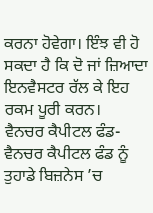ਕਰਨਾ ਹੋਵੇਗਾ। ਇੰਝ ਵੀ ਹੋ ਸਕਦਾ ਹੈ ਕਿ ਦੋ ਜਾਂ ਜ਼ਿਆਦਾ ਇਨਵੈਸਟਰ ਰੱਲ ਕੇ ਇਹ ਰਕਮ ਪੂਰੀ ਕਰਨ।
ਵੈਨਚਰ ਕੈਪੀਟਲ ਫੰਡ- ਵੈਨਚਰ ਕੈਪੀਟਲ ਫੰਡ ਨੂੰ ਤੁਹਾਡੇ ਬਿਜ਼ਨੇਸ ’ਚ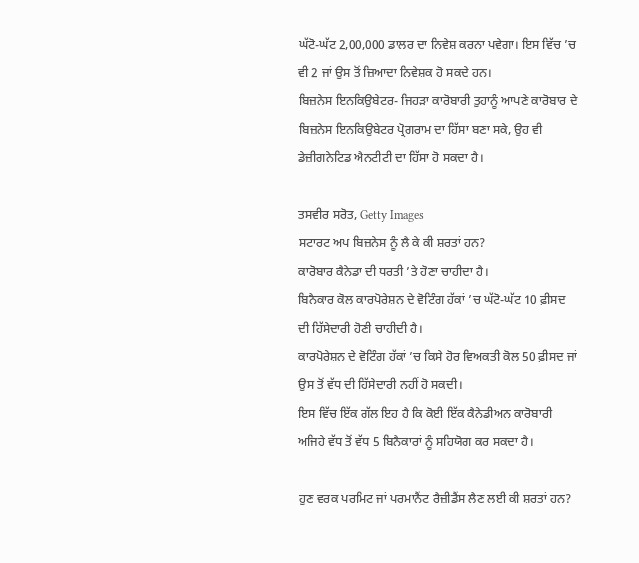ਘੱਟੋ-ਘੱਟ 2,00,000 ਡਾਲਰ ਦਾ ਨਿਵੇਸ਼ ਕਰਨਾ ਪਵੇਗਾ। ਇਸ ਵਿੱਚ ’ਚ ਵੀ 2 ਜਾਂ ਉਸ ਤੋਂ ਜ਼ਿਆਦਾ ਨਿਵੇਸ਼ਕ ਹੋ ਸਕਦੇ ਹਨ।
ਬਿਜ਼ਨੇਸ ਇਨਕਿਉਬੇਟਰ- ਜਿਹੜਾ ਕਾਰੋਬਾਰੀ ਤੁਹਾਨੂੰ ਆਪਣੇ ਕਾਰੋਬਾਰ ਦੇ ਬਿਜ਼ਨੇਸ ਇਨਕਿਉਬੇਟਰ ਪ੍ਰੋਗਰਾਮ ਦਾ ਹਿੱਸਾ ਬਣਾ ਸਕੇ, ਉਹ ਵੀ ਡੇਜ਼ੀਗਨੇਟਿਡ ਐਨਟੀਟੀ ਦਾ ਹਿੱਸਾ ਹੋ ਸਕਦਾ ਹੈ।

ਤਸਵੀਰ ਸਰੋਤ, Getty Images
ਸਟਾਰਟ ਅਪ ਬਿਜ਼ਨੇਸ ਨੂੰ ਲੈ ਕੇ ਕੀ ਸ਼ਰਤਾਂ ਹਨ?
ਕਾਰੋਬਾਰ ਕੈਨੇਡਾ ਦੀ ਧਰਤੀ ’ਤੇ ਹੋਣਾ ਚਾਹੀਦਾ ਹੈ।
ਬਿਨੈਕਾਰ ਕੋਲ ਕਾਰਪੋਰੇਸ਼ਨ ਦੇ ਵੋਟਿੰਗ ਹੱਕਾਂ ’ਚ ਘੱਟੋ-ਘੱਟ 10 ਫ਼ੀਸਦ ਦੀ ਹਿੱਸੇਦਾਰੀ ਹੋਣੀ ਚਾਹੀਦੀ ਹੈ।
ਕਾਰਪੋਰੇਸ਼ਨ ਦੇ ਵੋਟਿੰਗ ਹੱਕਾਂ ’ਚ ਕਿਸੇ ਹੋਰ ਵਿਅਕਤੀ ਕੋਲ 50 ਫ਼ੀਸਦ ਜਾਂ ਉਸ ਤੋਂ ਵੱਧ ਦੀ ਹਿੱਸੇਦਾਰੀ ਨਹੀਂ ਹੋ ਸਕਦੀ।
ਇਸ ਵਿੱਚ ਇੱਕ ਗੱਲ ਇਹ ਹੈ ਕਿ ਕੋਈ ਇੱਕ ਕੈਨੇਡੀਅਨ ਕਾਰੋਬਾਰੀ ਅਜਿਹੇ ਵੱਧ ਤੋਂ ਵੱਧ 5 ਬਿਨੈਕਾਰਾਂ ਨੂੰ ਸਹਿਯੋਗ ਕਰ ਸਕਦਾ ਹੈ।

ਹੁਣ ਵਰਕ ਪਰਮਿਟ ਜਾਂ ਪਰਮਾਨੈਂਟ ਰੈਜ਼ੀਡੈਂਸ ਲੈਣ ਲਈ ਕੀ ਸ਼ਰਤਾਂ ਹਨ?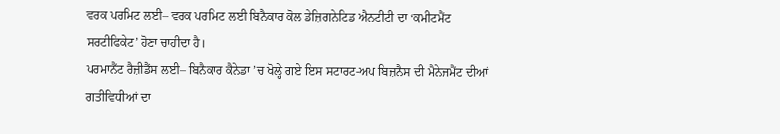ਵਰਕ ਪਰਮਿਟ ਲਈ– ਵਰਕ ਪਰਮਿਟ ਲਈ ਬਿਨੈਕਾਰ ਕੋਲ ਡੇਜ਼ਿਗਨੇਟਿਡ ਐਨਟੀਟੀ ਦਾ ‘ਕਮੀਟਮੈਂਟ ਸਰਟੀਫਿਕੇਟ’ ਹੋਣਾ ਚਾਹੀਦਾ ਹੈ।
ਪਰਮਾਨੈਂਟ ਰੈਜ਼ੀਡੈਂਸ ਲਈ– ਬਿਨੈਕਾਰ ਕੈਨੇਡਾ ’ਚ ਖੋਲ੍ਹੇ ਗਏ ਇਸ ਸਟਾਰਟ-ਅਪ ਬਿਜ਼ਨੈਸ ਦੀ ਮੈਨੇਜਮੈਂਟ ਦੀਆਂ ਗਤੀਵਿਧੀਆਂ ਦਾ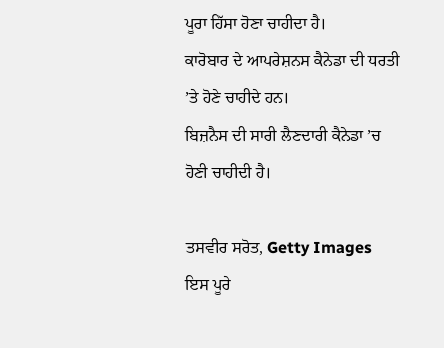ਪੂਰਾ ਹਿੱਸਾ ਹੋਣਾ ਚਾਹੀਦਾ ਹੈ।
ਕਾਰੋਬਾਰ ਦੇ ਆਪਰੇਸ਼ਨਸ ਕੈਨੇਡਾ ਦੀ ਧਰਤੀ ’ਤੇ ਹੋਣੇ ਚਾਹੀਦੇ ਹਨ।
ਬਿਜ਼ਨੈਸ ਦੀ ਸਾਰੀ ਲੈਣਦਾਰੀ ਕੈਨੇਡਾ ’ਚ ਹੋਣੀ ਚਾਹੀਦੀ ਹੈ।

ਤਸਵੀਰ ਸਰੋਤ, Getty Images
ਇਸ ਪੂਰੇ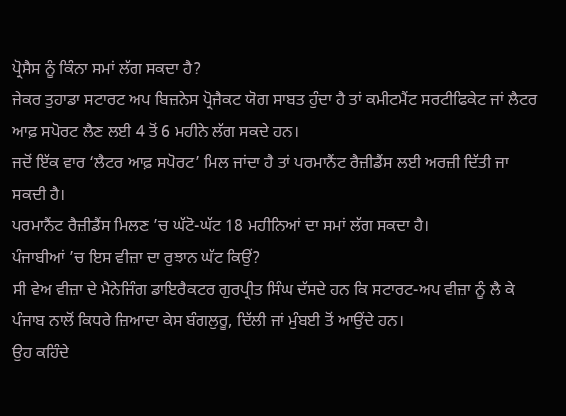ਪ੍ਰੋਸੈਸ ਨੂੰ ਕਿੰਨਾ ਸਮਾਂ ਲੱਗ ਸਕਦਾ ਹੈ?
ਜੇਕਰ ਤੁਹਾਡਾ ਸਟਾਰਟ ਅਪ ਬਿਜ਼ਨੇਸ ਪ੍ਰੋਜੈਕਟ ਯੋਗ ਸਾਬਤ ਹੁੰਦਾ ਹੈ ਤਾਂ ਕਮੀਟਮੈਂਟ ਸਰਟੀਫਿਕੇਟ ਜਾਂ ਲੈਟਰ ਆਫ਼ ਸਪੋਰਟ ਲੈਣ ਲਈ 4 ਤੋਂ 6 ਮਹੀਨੇ ਲੱਗ ਸਕਦੇ ਹਨ।
ਜਦੋਂ ਇੱਕ ਵਾਰ ‘ਲੈਟਰ ਆਫ਼ ਸਪੋਰਟ’ ਮਿਲ ਜਾਂਦਾ ਹੈ ਤਾਂ ਪਰਮਾਨੈਂਟ ਰੈਜ਼ੀਡੈਂਸ ਲਈ ਅਰਜ਼ੀ ਦਿੱਤੀ ਜਾ ਸਕਦੀ ਹੈ।
ਪਰਮਾਨੈਂਟ ਰੈਜ਼ੀਡੈਂਸ ਮਿਲਣ ’ਚ ਘੱਟੋ-ਘੱਟ 18 ਮਹੀਨਿਆਂ ਦਾ ਸਮਾਂ ਲੱਗ ਸਕਦਾ ਹੈ।
ਪੰਜਾਬੀਆਂ ’ਚ ਇਸ ਵੀਜ਼ਾ ਦਾ ਰੁਝਾਨ ਘੱਟ ਕਿਉਂ?
ਸੀ ਵੇਅ ਵੀਜ਼ਾ ਦੇ ਮੈਨੇਜਿੰਗ ਡਾਇਰੈਕਟਰ ਗੁਰਪ੍ਰੀਤ ਸਿੰਘ ਦੱਸਦੇ ਹਨ ਕਿ ਸਟਾਰਟ-ਅਪ ਵੀਜ਼ਾ ਨੂੰ ਲੈ ਕੇ ਪੰਜਾਬ ਨਾਲੋਂ ਕਿਧਰੇ ਜ਼ਿਆਦਾ ਕੇਸ ਬੰਗਲੁਰੂ, ਦਿੱਲੀ ਜਾਂ ਮੁੰਬਈ ਤੋਂ ਆਉਂਦੇ ਹਨ।
ਉਹ ਕਹਿੰਦੇ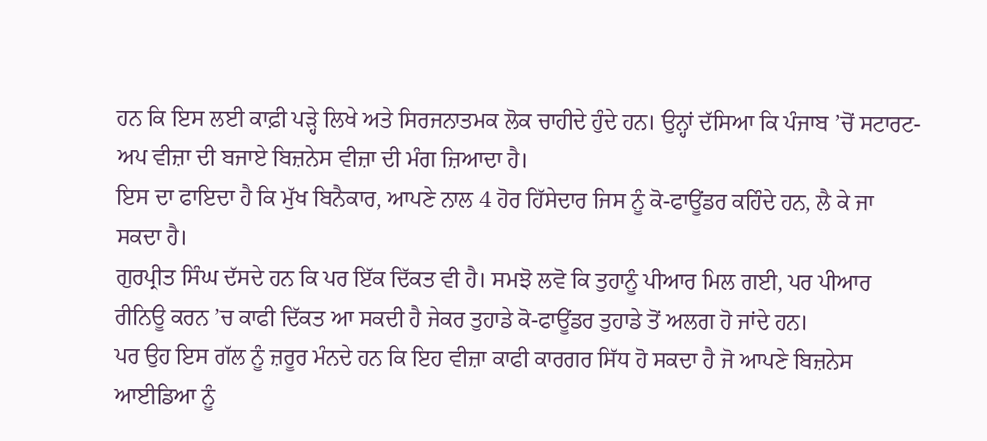ਹਨ ਕਿ ਇਸ ਲਈ ਕਾਫ਼ੀ ਪੜ੍ਹੇ ਲਿਖੇ ਅਤੇ ਸਿਰਜਨਾਤਮਕ ਲੋਕ ਚਾਹੀਦੇ ਹੁੰਦੇ ਹਨ। ਉਨ੍ਹਾਂ ਦੱਸਿਆ ਕਿ ਪੰਜਾਬ ’ਚੋਂ ਸਟਾਰਟ-ਅਪ ਵੀਜ਼ਾ ਦੀ ਬਜਾਏ ਬਿਜ਼ਨੇਸ ਵੀਜ਼ਾ ਦੀ ਮੰਗ ਜ਼ਿਆਦਾ ਹੈ।
ਇਸ ਦਾ ਫਾਇਦਾ ਹੈ ਕਿ ਮੁੱਖ ਬਿਨੈਕਾਰ, ਆਪਣੇ ਨਾਲ 4 ਹੋਰ ਹਿੱਸੇਦਾਰ ਜਿਸ ਨੂੰ ਕੋ-ਫਾਊਂਡਰ ਕਹਿੰਦੇ ਹਨ, ਲੈ ਕੇ ਜਾ ਸਕਦਾ ਹੈ।
ਗੁਰਪ੍ਰੀਤ ਸਿੰਘ ਦੱਸਦੇ ਹਨ ਕਿ ਪਰ ਇੱਕ ਦਿੱਕਤ ਵੀ ਹੈ। ਸਮਝੋ ਲਵੋ ਕਿ ਤੁਹਾਨੂੰ ਪੀਆਰ ਮਿਲ ਗਈ, ਪਰ ਪੀਆਰ ਰੀਨਿਊ ਕਰਨ ’ਚ ਕਾਫੀ ਦਿੱਕਤ ਆ ਸਕਦੀ ਹੈ ਜੇਕਰ ਤੁਹਾਡੇ ਕੋ-ਫਾਊਂਡਰ ਤੁਹਾਡੇ ਤੋਂ ਅਲਗ ਹੋ ਜਾਂਦੇ ਹਨ।
ਪਰ ਉਹ ਇਸ ਗੱਲ ਨੂੰ ਜ਼ਰੂਰ ਮੰਨਦੇ ਹਨ ਕਿ ਇਹ ਵੀਜ਼ਾ ਕਾਫੀ ਕਾਰਗਰ ਸਿੱਧ ਹੋ ਸਕਦਾ ਹੈ ਜੋ ਆਪਣੇ ਬਿਜ਼ਨੇਸ ਆਈਡਿਆ ਨੂੰ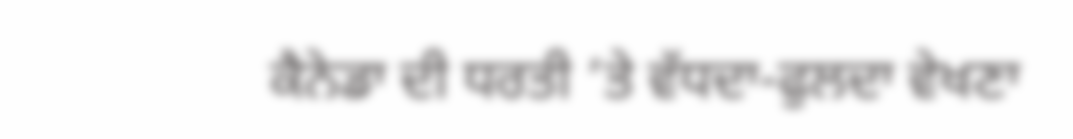ਕੈਨੇਡਾ ਦੀ ਧਰਤੀ ’ਤੇ ਵੱਧਦਾ-ਫੁਲਦਾ ਵੇਖਣਾ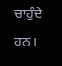ਚਾਹੁੰਦੇ ਹਨ।